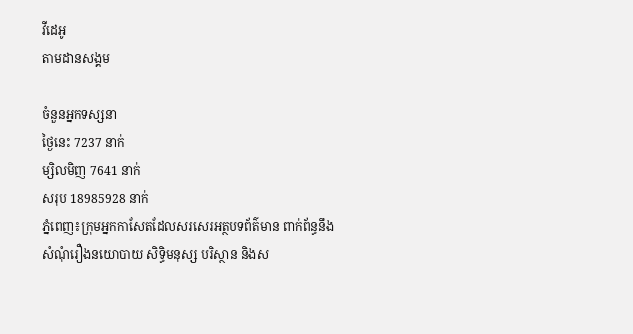វីដេអូ
តាមដានសង្គម

ចំនួនអ្នកទស្សនា
ថ្ងៃនេះ 7237 នាក់
ម្សិលមិញ 7641 នាក់
សរុប 18985928 នាក់
ភ្នំពេញ៖ក្រុមអ្នកកាសែតដែលសរសេរអត្ថបទព័ត៌មាន ពាក់ព័ន្ធនឹងសំណុំរឿងនយោបាយ សិទ្ធិមនុស្ស បរិស្ថាន និងស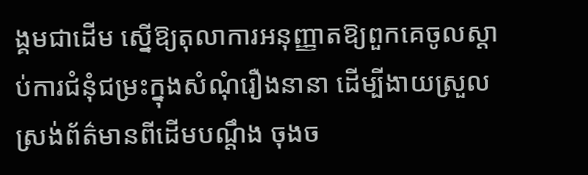ង្គមជាដើម ស្នើឱ្យតុលាការអនុញ្ញាតឱ្យពួកគេចូលស្ដាប់ការជំនុំជម្រះក្នុងសំណុំរឿងនានា ដើម្បីងាយស្រួលស្រង់ព័ត៌មានពីដើមបណ្ដឹង ចុងច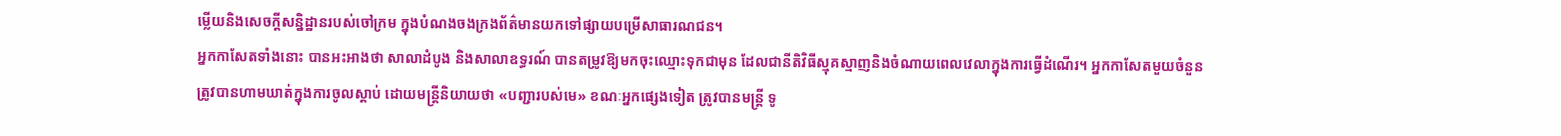ម្លើយនិងសេចក្ដីសន្និដ្ឋានរបស់ចៅក្រម ក្នុងបំណងចងក្រងព័ត៌មានយកទៅផ្សាយបម្រើសាធារណជន។
អ្នកកាសែតទាំងនោះ បានអះអាងថា សាលាដំបូង និងសាលាឧទ្ធរណ៍ បានតម្រូវឱ្យមកចុះឈ្មោះទុកជាមុន ដែលជានីតិវិធីស្មុគស្មាញនិងចំណាយពេលវេលាក្នុងការធ្វើដំណើរ។ អ្នកកាសែតមួយចំនួនត្រូវបានហាមឃាត់ក្នុងការចូលស្ដាប់ ដោយមន្រ្តីនិយាយថា «បញ្ជារបស់មេ» ខណៈអ្នកផ្សេងទៀត ត្រូវបានមន្រ្តី ទូ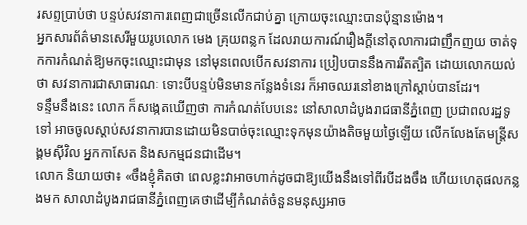រសព្ទប្រាប់ថា បន្ទប់សវនាការពេញជាច្រើនលើកជាប់គ្នា ក្រោយចុះឈ្មោះបានប៉ុន្មានម៉ោង។
អ្នកសារព័ត៌មានសេរីមួយរូបលោក មេង គ្រុយពន្លក ដែលរាយការណ៍រឿងក្ដីនៅតុលាការជាញឹកញយ ចាត់ទុកការកំណត់ឱ្យមកចុះឈ្មោះជាមុន នៅមុនពេលបើកសវនាការ ប្រៀបបាននឹងការរឹតត្បិត ដោយលោកយល់ថា សវនាការជាសាធារណៈ ទោះបីបន្ទប់មិនមានកន្លែងទំនេរ ក៏អាចឈរនៅខាងក្រៅស្ដាប់បានដែរ។
ទន្ទឹមនឹងនេះ លោក ក៏សង្កេតឃើញថា ការកំណត់បែបនេះ នៅសាលាដំបូងរាជធានីភ្នំពេញ ប្រជាពលរដ្ឋទូទៅ អាចចូលស្ដាប់សវនាការបានដោយមិនបាច់ចុះឈ្មោះទុកមុនយ៉ាងតិចមួយថ្ងៃឡើយ លើកលែងតែមន្រ្តីសង្គមស៊ីវិល អ្នកកាសែត និងសកម្មជនជាដើម។
លោក និយាយថា៖ «ចឹងខ្ញុំគិតថា ពេលខ្លះវាអាចហាក់ដូចជាឱ្យយើងនឹងទៅពីរបីដងចឹង ហើយហេតុផលកន្លងមក សាលាដំបូងរាជធានីភ្នំពេញគេថាដើម្បីកំណត់ចំនួនមនុស្សអាច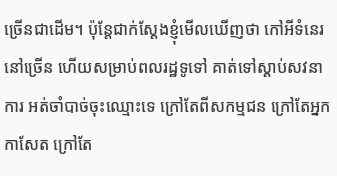ច្រើនជាដើម។ ប៉ុន្តែជាក់ស្ដែងខ្ញុំមើលឃើញថា កៅអីទំនេរនៅច្រើន ហើយសម្រាប់ពលរដ្ឋទូទៅ គាត់ទៅស្ដាប់សវនាការ អត់ចាំបាច់ចុះឈ្មោះទេ ក្រៅតែពីសកម្មជន ក្រៅតែអ្នកកាសែត ក្រៅតែ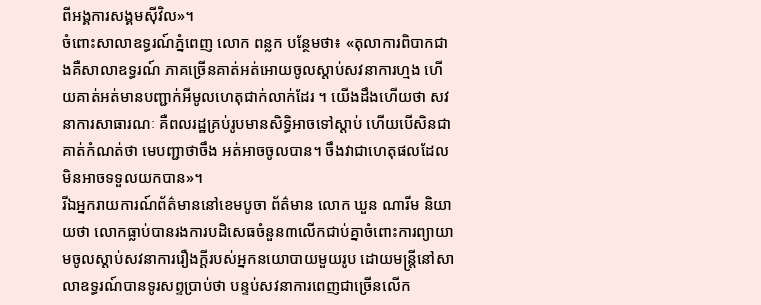ពីអង្គការសង្គមស៊ីវិល»។
ចំពោះសាលាឧទ្ធរណ៍ភ្នំពេញ លោក ពន្លក បន្ថែមថា៖ «តុលាការពិបាកជាងគឺសាលាឧទ្ធរណ៍ ភាគច្រើនគាត់អត់អោយចូលស្ដាប់សវនាការហ្មង ហើយគាត់អត់មានបញ្ជាក់អីមូលហេតុជាក់លាក់ដែរ ។ យើងដឹងហើយថា សវនាការសាធារណៈ គឺពលរដ្ឋគ្រប់រូបមានសិទ្ធិអាចទៅស្ដាប់ ហើយបើសិនជាគាត់កំណត់ថា មេបញ្ជាថាចឹង អត់អាចចូលបាន។ ចឹងវាជាហេតុផលដែលមិនអាចទទួលយកបាន»។
រីឯអ្នករាយការណ៍ព័ត៌មាននៅខេមបូចា ព័ត៌មាន លោក ឃួន ណារីម និយាយថា លោកធ្លាប់បានរងការបដិសេធចំនួន៣លើកជាប់គ្នាចំពោះការព្យាយាមចូលស្ដាប់សវនាការរឿងក្ដីរបស់អ្នកនយោបាយមួយរូប ដោយមន្រ្តីនៅសាលាឧទ្ធរណ៍បានទូរសព្ទប្រាប់ថា បន្ទប់សវនាការពេញជាច្រើនលើក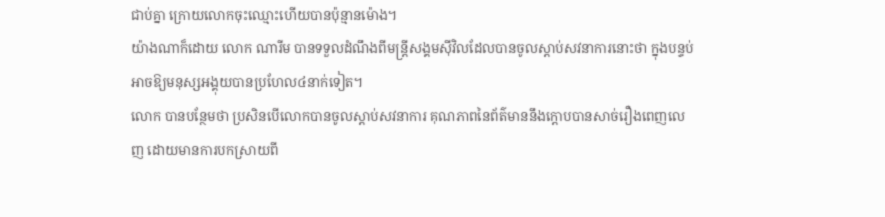ជាប់គ្នា ក្រោយលោកចុះឈ្មោះហើយបានប៉ុន្មានម៉ោង។
យ៉ាងណាក៏ដោយ លោក ណារីម បានទទួលដំណឹងពីមន្រ្តីសង្គមស៊ីវិលដែលបានចូលស្ដាប់សវនាការនោះថា ក្នុងបន្ទប់អាចឱ្យមនុស្សអង្គុយបានប្រហែល៤នាក់ទៀត។
លោក បានបន្ថែមថា ប្រសិនបើលោកបានចូលស្ដាប់សវនាការ គុណភាពនៃព័ត៌មាននឹងក្ដោបបានសាច់រឿងពេញលេញ ដោយមានការបកស្រាយពី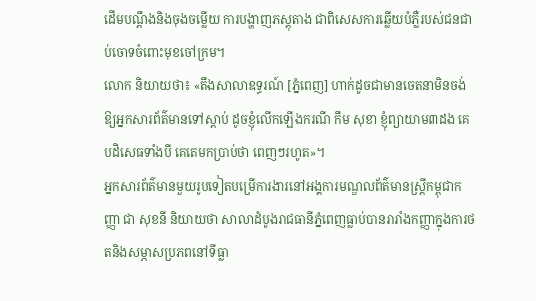ដើមបណ្ដឹងនិងចុងចម្លើយ ការបង្ហាញភស្តុតាង ជាពិសេសការឆ្លើយបំភ្លឺរបស់ជនជាប់ចោទចំពោះមុខចៅក្រម។
លោក និយាយថា៖ «តឹងសាលាឧទ្ធរណ៍ [ភ្នំពេញ] ហាក់ដូចជាមានចេតនាមិនចង់ឱ្យអ្នកសារព័ត៌មានទៅស្ដាប់ ដូចខ្ញុំលើកឡើងករណី កឹម សុខា ខ្ញុំព្យាយាម៣ដង គេបដិសេធទាំងបី គេតេមកប្រាប់ថា ពេញៗរហូត»។
អ្នកសារព័ត៌មានមួយរូបទៀតបម្រើការងារនៅអង្គការមណ្ឌលព័ត៌មានស្រ្តីកម្ពុជាកញ្ញា ជា សុខនី និយាយថា សាលាដំបូងរាជធានីភ្នំពេញធ្លាប់បានរារាំងកញ្ញាក្នុងការថតនិងសម្ភាសប្រភពនៅទីធ្លា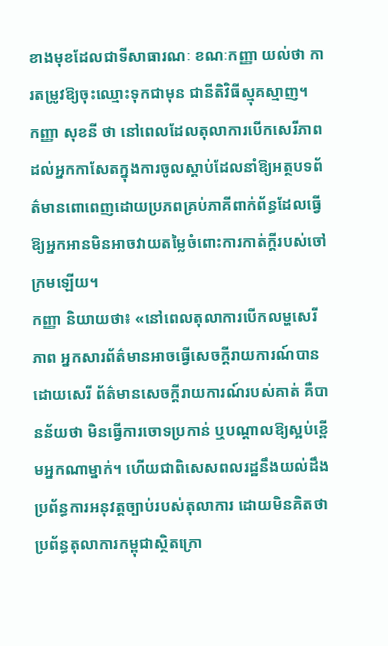ខាងមុខដែលជាទីសាធារណៈ ខណៈកញ្ញា យល់ថា ការតម្រូវឱ្យចុះឈ្មោះទុកជាមុន ជានីតិវិធីស្មុគស្មាញ។
កញ្ញា សុខនី ថា នៅពេលដែលតុលាការបើកសេរីភាពដល់អ្នកកាសែតក្នុងការចូលស្ដាប់ដែលនាំឱ្យអត្ថបទព័ត៌មានពោពេញដោយប្រភពគ្រប់ភាគីពាក់ព័ន្ធដែលធ្វើឱ្យអ្នកអានមិនអាចវាយតម្លៃចំពោះការកាត់ក្ដីរបស់ចៅក្រមឡើយ។
កញ្ញា និយាយថា៖ «នៅពេលតុលាការបើកលម្ហសេរីភាព អ្នកសារព័ត៌មានអាចធ្វើសេចក្ដីរាយការណ៍បានដោយសេរី ព័ត៌មានសេចក្ដីរាយការណ៍របស់គាត់ គឺបានន័យថា មិនធ្វើការចោទប្រកាន់ ឬបណ្ដាលឱ្យស្អប់ខ្ពើមអ្នកណាម្នាក់។ ហើយជាពិសេសពលរដ្ឋនឹងយល់ដឹងប្រព័ន្ធការអនុវត្តច្បាប់របស់តុលាការ ដោយមិនគិតថា ប្រព័ន្ធតុលាការកម្ពុជាស្ថិតក្រោ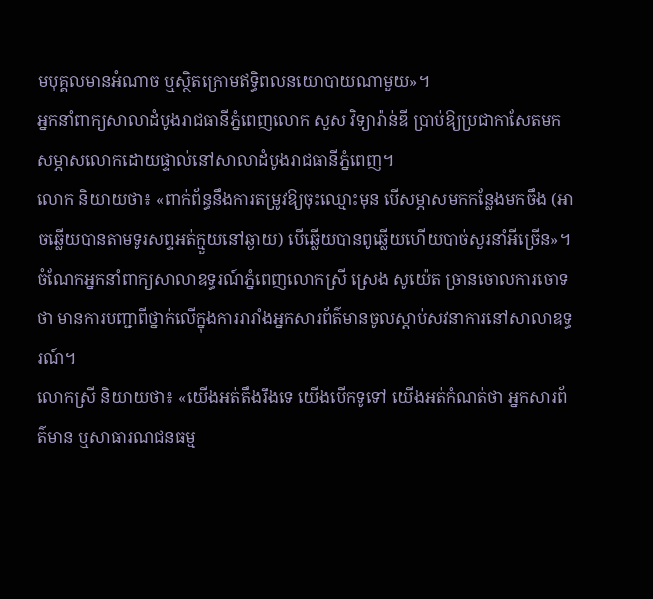មបុគ្គលមានអំណាច ឬស្ថិតក្រោមឥទ្ធិពលនយោបាយណាមួយ»។
អ្នកនាំពាក្យសាលាដំបូងរាជធានីភ្នំពេញលោក សួស វិទ្យារ៉ាន់ឌី ប្រាប់ឱ្យប្រជាកាសែតមកសម្ភាសលោកដោយផ្ទាល់នៅសាលាដំបូងរាជធានីភ្នំពេញ។
លោក និយាយថា៖ «ពាក់ព័ន្ធនឹងការតម្រូវឱ្យចុះឈ្មោះមុន បើសម្ភាសមកកន្លែងមកចឹង (អាចឆ្លើយបានតាមទូរសព្ទអត់ក្មួយនៅឆ្ងាយ) បើឆ្លើយបានពូឆ្លើយហើយបាច់សួរនាំអីច្រើន»។
ចំណែកអ្នកនាំពាក្យសាលាឧទ្ធរណ៍ភ្នំពេញលោកស្រី ស្រេង សូយ៉េត ច្រានចោលការចោទថា មានការបញ្ជាពីថ្នាក់លើក្នុងការរារាំងអ្នកសារព័ត៌មានចូលស្ដាប់សវនាការនៅសាលាឧទ្ធរណ៍។
លោកស្រី និយាយថា៖ «យើងអត់តឹងរឹងទេ យើងបើកទូទៅ យើងអត់កំណត់ថា អ្នកសារព័ត៌មាន ឬសាធារណជនធម្ម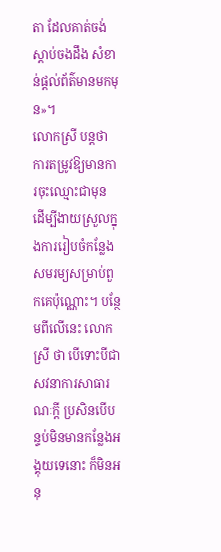តា ដែលគាត់ចង់ស្ដាប់ចងដឹង សំខាន់ផ្ដល់ព័ត៌មានមកមុន»។
លោកស្រី បន្តថា ការតម្រូវឱ្យមានការចុះឈ្មោះជាមុន ដើម្បីងាយស្រួលក្នុងការរៀបចំកន្លែងសមរម្យសម្រាប់ពួកគេប៉ុណ្ណោះ។ បន្ថែមពីលើនេះ លោកស្រី ថា បើទោះបីជាសវនាការសាធារណៈក្ដី ប្រសិនបើបន្ទប់មិនមានកន្លែងអង្គុយទេនោះ ក៏មិនអនុ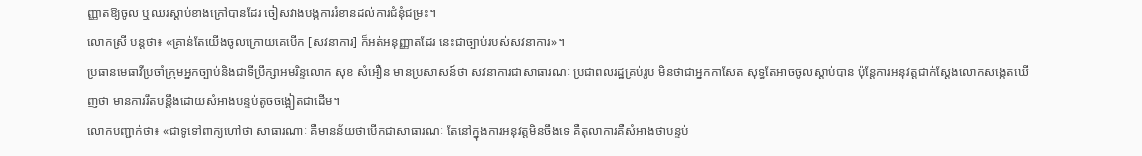ញ្ញាតឱ្យចូល ឬឈរស្ដាប់ខាងក្រៅបានដែរ ចៀសវាងបង្កការរំខានដល់ការជំនុំជម្រះ។
លោកស្រី បន្តថា៖ «គ្រាន់តែយើងចូលក្រោយគេបើក [សវនាការ] ក៏អត់អនុញ្ញាតដែរ នេះជាច្បាប់របស់សវនាការ»។
ប្រធានមេធាវីប្រចាំក្រុមអ្នកច្បាប់និងជាទីប្រឹក្សាអមរិន្ទលោក សុខ សំអឿន មានប្រសាសន៍ថា សវនាការជាសាធារណៈ ប្រជាពលរដ្ឋគ្រប់រូប មិនថាជាអ្នកកាសែត សុទ្ធតែអាចចូលស្ដាប់បាន ប៉ុន្តែការអនុវត្តជាក់ស្ដែងលោកសង្កេតឃើញថា មានការរឹតបន្តឹងដោយសំអាងបន្ទប់តូចចង្អៀតជាដើម។
លោកបញ្ជាក់ថា៖ «ជាទូទៅពាក្យហៅថា សាធារណាៈ គឺមានន័យថាបើកជាសាធារណៈ តែនៅក្នុងការអនុវត្តមិនចឹងទេ គឺតុលាការគឺសំអាងថាបន្ទប់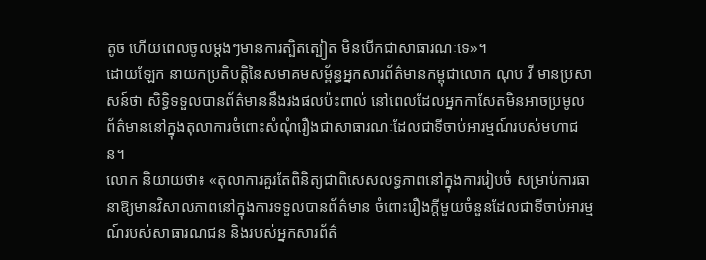តូច ហើយពេលចូលម្ដងៗមានការត្បិតត្បៀត មិនបើកជាសាធារណៈទេ»។
ដោយឡែក នាយកប្រតិបត្តិនៃសមាគមសម្ព័ន្ធអ្នកសារព័ត៌មានកម្ពុជាលោក ណុប វី មានប្រសាសន៍ថា សិទ្ធិទទួលបានព័ត៌មាននឹងរងផលប៉ះពាល់ នៅពេលដែលអ្នកកាសែតមិនអាចប្រមូលព័ត៌មាននៅក្នុងតុលាការចំពោះសំណុំរឿងជាសាធារណៈដែលជាទីចាប់អារម្មណ៍របស់មហាជន។
លោក និយាយថា៖ «តុលាការគួរតែពិនិត្យជាពិសេសលទ្ធភាពនៅក្នុងការរៀបចំ សម្រាប់ការធានាឱ្យមានវិសាលភាពនៅក្នុងការទទួលបានព័ត៌មាន ចំពោះរឿងក្ដីមួយចំនួនដែលជាទីចាប់អារម្មណ៍របស់សាធារណជន និងរបស់អ្នកសារព័ត៌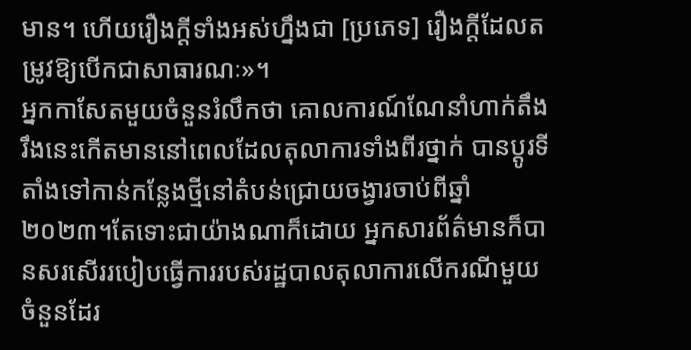មាន។ ហើយរឿងក្ដីទាំងអស់ហ្នឹងជា [ប្រភេទ] រឿងក្ដីដែលតម្រូវឱ្យបើកជាសាធារណៈ»។
អ្នកកាសែតមួយចំនួនរំលឹកថា គោលការណ៍ណែនាំហាក់តឹងរឹងនេះកើតមាននៅពេលដែលតុលាការទាំងពីរថ្នាក់ បានប្ដូរទីតាំងទៅកាន់កន្លែងថ្មីនៅតំបន់ជ្រោយចង្វារចាប់ពីឆ្នាំ២០២៣។តែទោះជាយ៉ាងណាក៏ដោយ អ្នកសារព័ត៌មានក៏បានសរសើររបៀបធ្វើការរបស់រដ្ឋបាលតុលាការលើករណីមួយចំនួនដែរ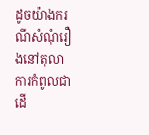ដូចយ៉ាងករណីសំណុំរឿងនៅតុលាការកំពូលជាដើ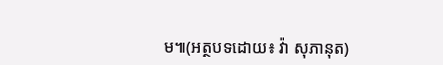ម៕(អត្ថបទដោយ៖ វ៉ា សុភានុត)